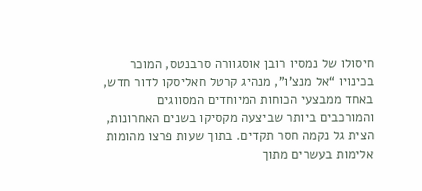חיסולו של נמסיו רובן אוסגוורה סרבנטס, המוכר בכינויו “אל מנצ'ו”, מנהיג קרטל חאליסקו לדור חדש, באחד ממבצעי הכוחות המיוחדים המסווגים והמורכבים ביותר שביצעה מקסיקו בשנים האחרונות, הצית גל נקמה חסר תקדים. בתוך שעות פרצו מהומות אלימות בעשרים מתוך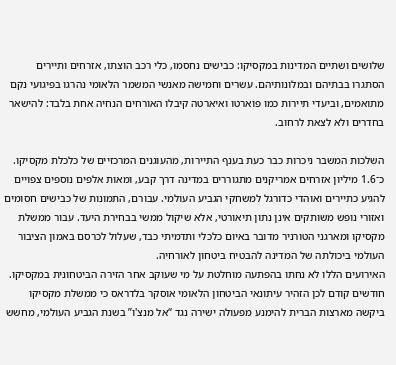שלושים ושתיים המדינות במקסיקו: כבישים נחסמו, כלי רכב הוצתו, אזרחים ותיירים הסתגרו בבתיהם ובמלונותיהם. עשרים וחמישה מאנשי המשמר הלאומי נהרגו בפיגועי נקם מתואמים, וביעדי תיירות כמו פוארטו ואיארטה קיבלו האורחים הנחיה אחת בלבד: להישאר בחדרים ולא לצאת לרחוב.

השלכות המשבר ניכרות כבר כעת בענף התיירות, מהעוגנים המרכזיים של כלכלת מקסיקו. כ־1.6 מיליון אזרחים אמריקנים מתגוררים במדינה דרך קבע, ומאות אלפים נוספים צפויים להגיע כתיירים ואוהדי כדורגל למשחקי הגביע העולמי. עבורם, התמונות של כבישים חסומים ואזורי נופש משותקים אינן נתון תיאורטי, אלא שיקול ממשי בבחירת היעד. עבור ממשלת מקסיקו ומארגני הטורניר מדובר באיום כלכלי ותדמיתי כבד, שעלול לכרסם באמון הציבור העולמי ביכולתה של המדינה להבטיח ביטחון לאורחיה.
האירועים הללו לא נחתו בהפתעה מוחלטת על מי שעוקב אחר הזירה הביטחונית במקסיקו. חודשים קודם לכן הזהיר עיתונאי הביטחון הלאומי אוסקר בלדראס כי ממשלת מקסיקו ביקשה מארצות הברית להימנע מפעולה ישירה נגד “אל מנצ'ו” בשנת הגביע העולמי, מחשש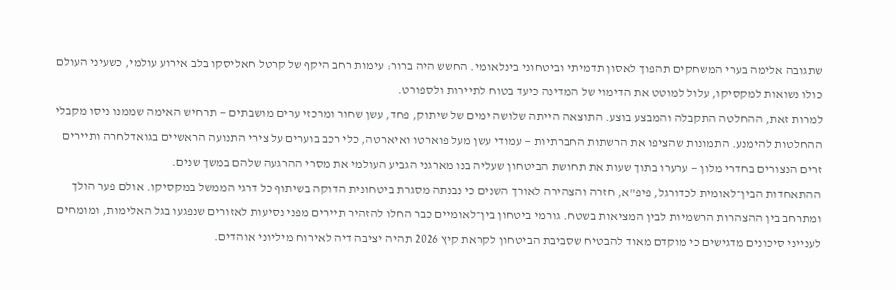שתגובה אלימה בערי המשחקים תהפוך לאסון תדמיתי וביטחוני בינלאומי. החשש היה ברור: עימות רחב היקף של קרטל חאליסקו בלב אירוע עולמי, כשעיני העולם כולו נשואות למקסיקו, עלול למוטט את הדימוי של המדינה כיעד בטוח לתיירות ולספורט.
למרות זאת, ההחלטה התקבלה והמבצע בוצע. התוצאה הייתה שלושה ימים של שיתוק, פחד, עשן שחור ומרכזי ערים מושבתים — תרחיש האימה שממנו ניסו מקבלי ההחלטות להימנע. התמונות שהציפו את הרשתות החברתיות — עמודי עשן מעל פוארטו ואיארטה, כלי רכב בוערים על צירי התנועה הראשיים בגואדלחרה ותיירים זרים הנצורים בחדרי מלון — ערערו בתוך שעות את תחושת הביטחון שעליה בנו מארגני הגביע העולמי את מסרי ההרגעה שלהם במשך שנים.
ההתאחדות הבין־לאומית לכדורגל, פיפ"א, חזרה והצהירה לאורך השנים כי נבנתה מסגרת ביטחונית הדוקה בשיתוף כל דרגי הממשל במקסיקו. אולם פער הולך ומתרחב בין ההצהרות הרשמיות לבין המציאות בשטח. גורמי ביטחון בין־לאומיים כבר החלו להזהיר תיירים מפני נסיעות לאזורים שנפגעו בגל האלימות, ומומחים לענייני סיכונים מדגישים כי מוקדם מאוד להבטיח שסביבת הביטחון לקראת קיץ 2026 תהיה יציבה דיה לאירוח מיליוני אוהדים.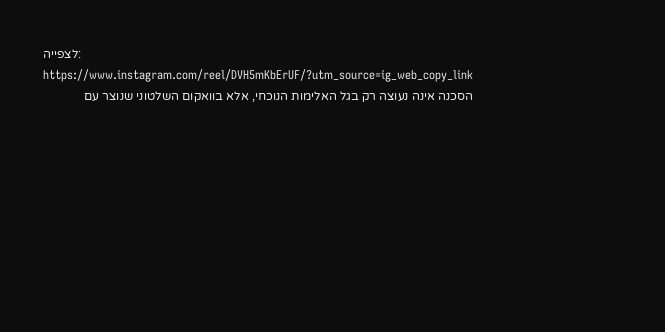לצפייה: https://www.instagram.com/reel/DVH5mKbErUF/?utm_source=ig_web_copy_link
הסכנה אינה נעוצה רק בגל האלימות הנוכחי, אלא בוואקום השלטוני שנוצר עם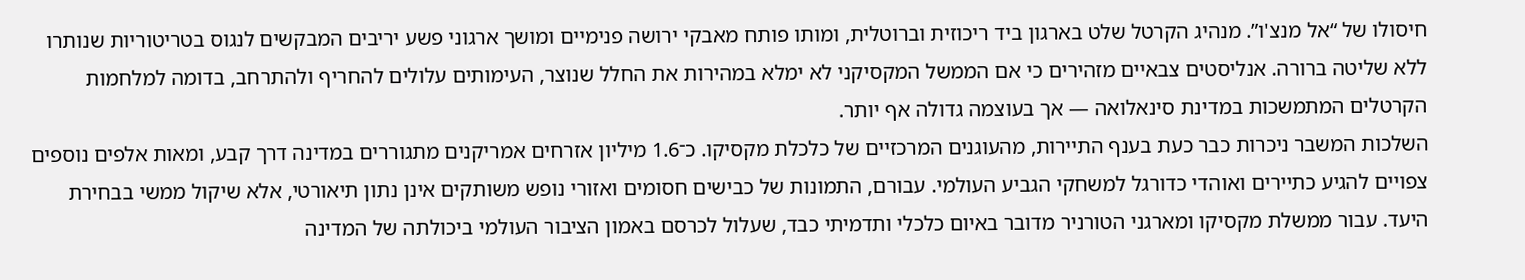חיסולו של “אל מנצ'ו”. מנהיג הקרטל שלט בארגון ביד ריכוזית וברוטלית, ומותו פותח מאבקי ירושה פנימיים ומושך ארגוני פשע יריבים המבקשים לנגוס בטריטוריות שנותרו ללא שליטה ברורה. אנליסטים צבאיים מזהירים כי אם הממשל המקסיקני לא ימלא במהירות את החלל שנוצר, העימותים עלולים להחריף ולהתרחב, בדומה למלחמות הקרטלים המתמשכות במדינת סינאלואה — אך בעוצמה גדולה אף יותר.
השלכות המשבר ניכרות כבר כעת בענף התיירות, מהעוגנים המרכזיים של כלכלת מקסיקו. כ־1.6 מיליון אזרחים אמריקנים מתגוררים במדינה דרך קבע, ומאות אלפים נוספים צפויים להגיע כתיירים ואוהדי כדורגל למשחקי הגביע העולמי. עבורם, התמונות של כבישים חסומים ואזורי נופש משותקים אינן נתון תיאורטי, אלא שיקול ממשי בבחירת היעד. עבור ממשלת מקסיקו ומארגני הטורניר מדובר באיום כלכלי ותדמיתי כבד, שעלול לכרסם באמון הציבור העולמי ביכולתה של המדינה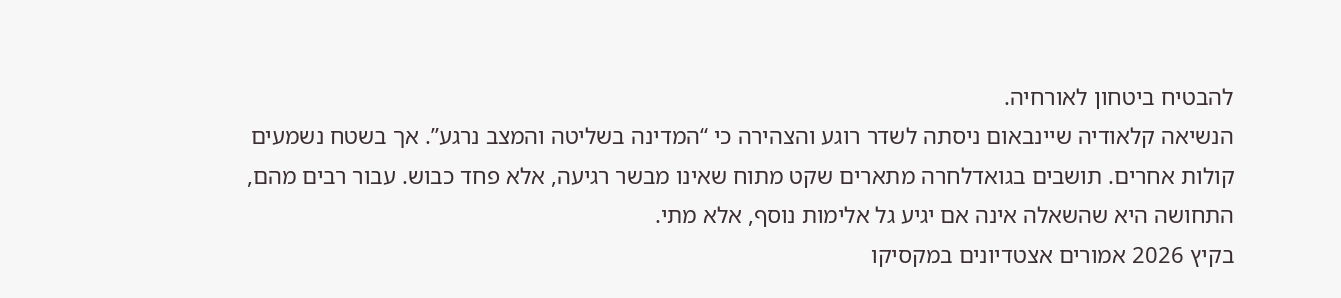להבטיח ביטחון לאורחיה.
הנשיאה קלאודיה שיינבאום ניסתה לשדר רוגע והצהירה כי “המדינה בשליטה והמצב נרגע”. אך בשטח נשמעים קולות אחרים. תושבים בגואדלחרה מתארים שקט מתוח שאינו מבשר רגיעה, אלא פחד כבוש. עבור רבים מהם, התחושה היא שהשאלה אינה אם יגיע גל אלימות נוסף, אלא מתי.
בקיץ 2026 אמורים אצטדיונים במקסיקו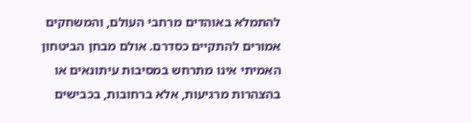להתמלא באוהדים מרחבי העולם, והמשחקים אמורים להתקיים כסדרם. אולם מבחן הביטחון האמיתי אינו מתרחש במסיבות עיתונאים או בהצהרות מרגיעות, אלא ברחובות, בכבישים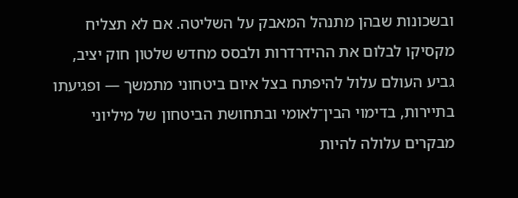ובשכונות שבהן מתנהל המאבק על השליטה. אם לא תצליח מקסיקו לבלום את ההידרדרות ולבסס מחדש שלטון חוק יציב, גביע העולם עלול להיפתח בצל איום ביטחוני מתמשך — ופגיעתו בתיירות, בדימוי הבין־לאומי ובתחושת הביטחון של מיליוני מבקרים עלולה להיות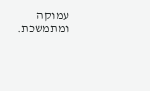עמוקה ומתמשכת.